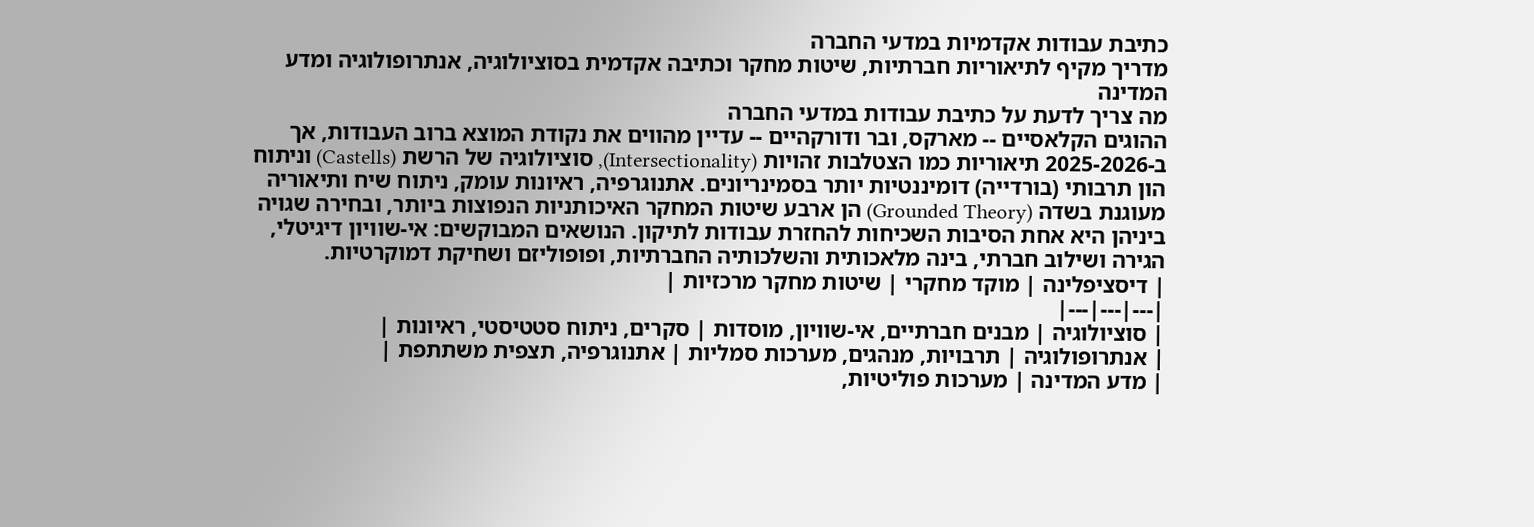כתיבת עבודות אקדמיות במדעי החברה
מדריך מקיף לתיאוריות חברתיות, שיטות מחקר וכתיבה אקדמית בסוציולוגיה, אנתרופולוגיה ומדע המדינה
מה צריך לדעת על כתיבת עבודות במדעי החברה
ההוגים הקלאסיים -- מארקס, ובר ודורקהיים -- עדיין מהווים את נקודת המוצא ברוב העבודות, אך ב-2025-2026 תיאוריות כמו הצטלבות זהויות (Intersectionality), סוציולוגיה של הרשת (Castells) וניתוח הון תרבותי (בורדייה) דומיננטיות יותר בסמינריונים. אתנוגרפיה, ראיונות עומק, ניתוח שיח ותיאוריה מעוגנת בשדה (Grounded Theory) הן ארבע שיטות המחקר האיכותניות הנפוצות ביותר, ובחירה שגויה ביניהן היא אחת הסיבות השכיחות להחזרת עבודות לתיקון. הנושאים המבוקשים: אי-שוויון דיגיטלי, הגירה ושילוב חברתי, בינה מלאכותית והשלכותיה החברתיות, ופופוליזם ושחיקת דמוקרטיות.
| דיסציפלינה | מוקד מחקרי | שיטות מחקר מרכזיות |
|---|---|---|
| סוציולוגיה | מבנים חברתיים, אי-שוויון, מוסדות | סקרים, ניתוח סטטיסטי, ראיונות |
| אנתרופולוגיה | תרבויות, מנהגים, מערכות סמליות | אתנוגרפיה, תצפית משתתפת |
| מדע המדינה | מערכות פוליטיות,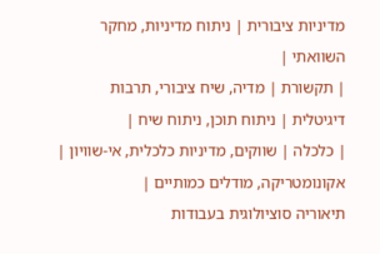מדיניות ציבורית | ניתוח מדיניות, מחקר השוואתי |
| תקשורת | מדיה, שיח ציבורי, תרבות דיגיטלית | ניתוח תוכן, ניתוח שיח |
| כלכלה | שווקים, מדיניות כלכלית, אי-שוויון | אקונומטריקה, מודלים כמותיים |
תיאוריה סוציולוגית בעבודות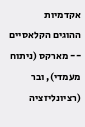אקדמיות
ההוגים הקלאסיים -- מארקס (ניתוח מעמדי), ובר (רציונליזציה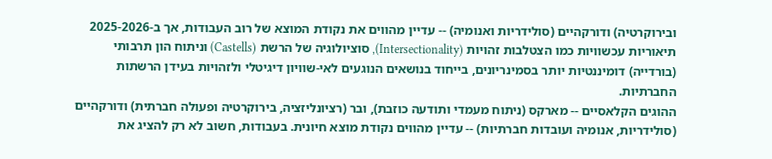ובירוקרטיה) ודורקהיים (סולידריות ואנומיה) -- עדיין מהווים את נקודת המוצא של רוב העבודות, אך ב-2025-2026 תיאוריות עכשוויות כמו הצטלבות זהויות (Intersectionality), סוציולוגיה של הרשת (Castells) וניתוח הון תרבותי (בורדייה) דומיננטיות יותר בסמינריונים, בייחוד בנושאים הנוגעים לאי-שוויון דיגיטלי ולזהויות בעידן הרשתות החברתיות.
ההוגים הקלאסיים -- מארקס (ניתוח מעמדי ותודעה כוזבת), ובר (רציונליזציה, בירוקרטיה ופעולה חברתית) ודורקהיים (סולידריות, אנומיה ועובדות חברתיות) -- עדיין מהווים נקודת מוצא חיונית. בעבודות, חשוב לא רק להציג את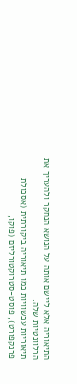התיאוריה אלא ליישם אותה על הנושא הנחקר ולהעריך את הרלוונטיות שלה.
תיאוריות עכשוויות כמו תיאוריה ביקורתית (אסכולת פרנקפורט), פוסט-סטרוקטורליזם (פוקו,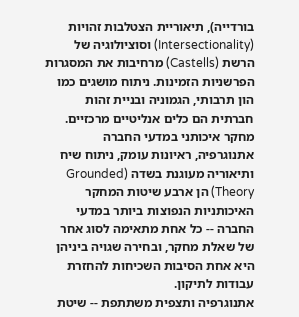בורדייה), תיאוריית הצטלבות זהויות (Intersectionality) וסוציולוגיה של הרשת (Castells) מרחיבות את המסגרות הפרשניות הזמינות. ניתוח מושגים כמו הון תרבותי, הגמוניה ובניית זהות חברתית הם כלים אנליטיים מרכזיים.
מחקר איכותני במדעי החברה
אתנוגרפיה, ראיונות עומק, ניתוח שיח ותיאוריה מעוגנת בשדה (Grounded Theory) הן ארבע שיטות המחקר האיכותניות הנפוצות ביותר במדעי החברה -- כל אחת מתאימה לסוג אחר של שאלת מחקר, ובחירה שגויה ביניהן היא אחת הסיבות השכיחות להחזרת עבודות לתיקון.
אתנוגרפיה ותצפית משתתפת -- שיטת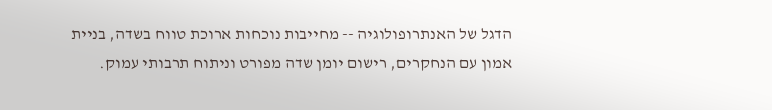הדגל של האנתרופולוגיה -- מחייבות נוכחות ארוכת טווח בשדה, בניית אמון עם הנחקרים, רישום יומן שדה מפורט וניתוח תרבותי עמוק.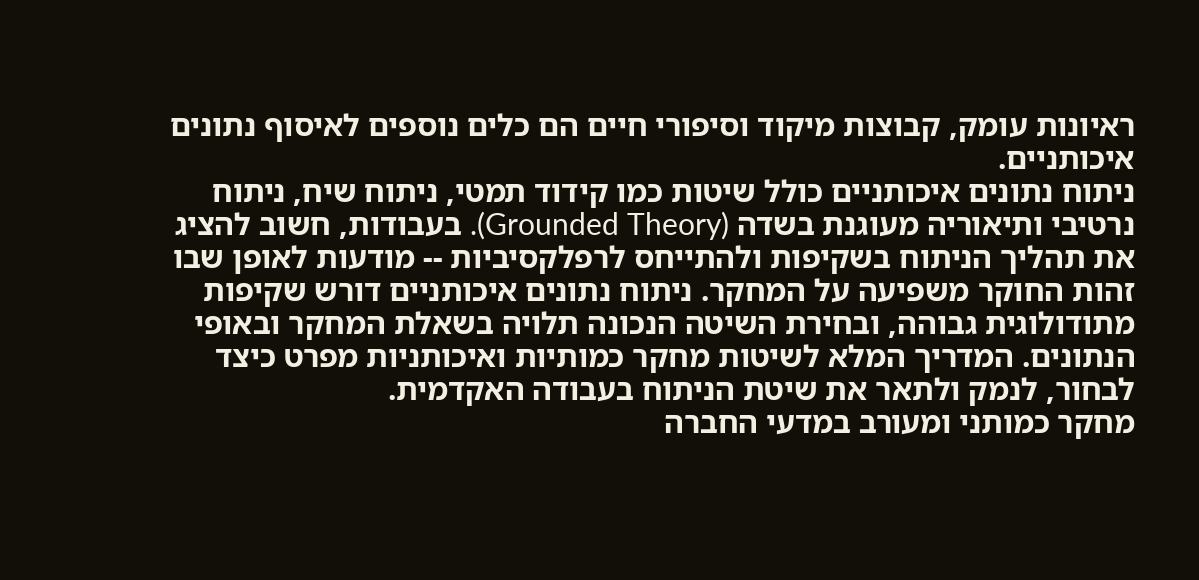ראיונות עומק, קבוצות מיקוד וסיפורי חיים הם כלים נוספים לאיסוף נתונים איכותניים.
ניתוח נתונים איכותניים כולל שיטות כמו קידוד תמטי, ניתוח שיח, ניתוח נרטיבי ותיאוריה מעוגנת בשדה (Grounded Theory). בעבודות, חשוב להציג את תהליך הניתוח בשקיפות ולהתייחס לרפלקסיביות -- מודעות לאופן שבו זהות החוקר משפיעה על המחקר. ניתוח נתונים איכותניים דורש שקיפות מתודולוגית גבוהה, ובחירת השיטה הנכונה תלויה בשאלת המחקר ובאופי הנתונים. המדריך המלא לשיטות מחקר כמותיות ואיכותניות מפרט כיצד לבחור, לנמק ולתאר את שיטת הניתוח בעבודה האקדמית.
מחקר כמותני ומעורב במדעי החברה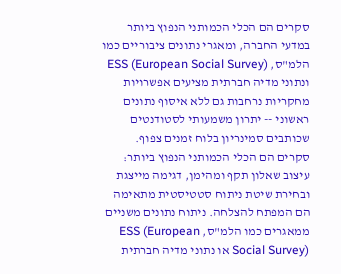סקרים הם הכלי הכמותני הנפוץ ביותר במדעי החברה, ומאגרי נתונים ציבוריים כמו הלמ"ס, ESS (European Social Survey) ונתוני מדיה חברתית מציעים אפשרויות מחקריות נרחבות גם ללא איסוף נתונים ראשוני -- יתרון משמעותי לסטודנטים שכותבים סמינריון בלוח זמנים צפוף.
סקרים הם הכלי הכמותני הנפוץ ביותר: עיצוב שאלון תקף ומהימן, דגימה מייצגת ובחירת שיטת ניתוח סטטיסטית מתאימה הם המפתח להצלחה. ניתוח נתונים משניים ממאגרים כמו הלמ"ס, ESS (European Social Survey) או נתוני מדיה חברתית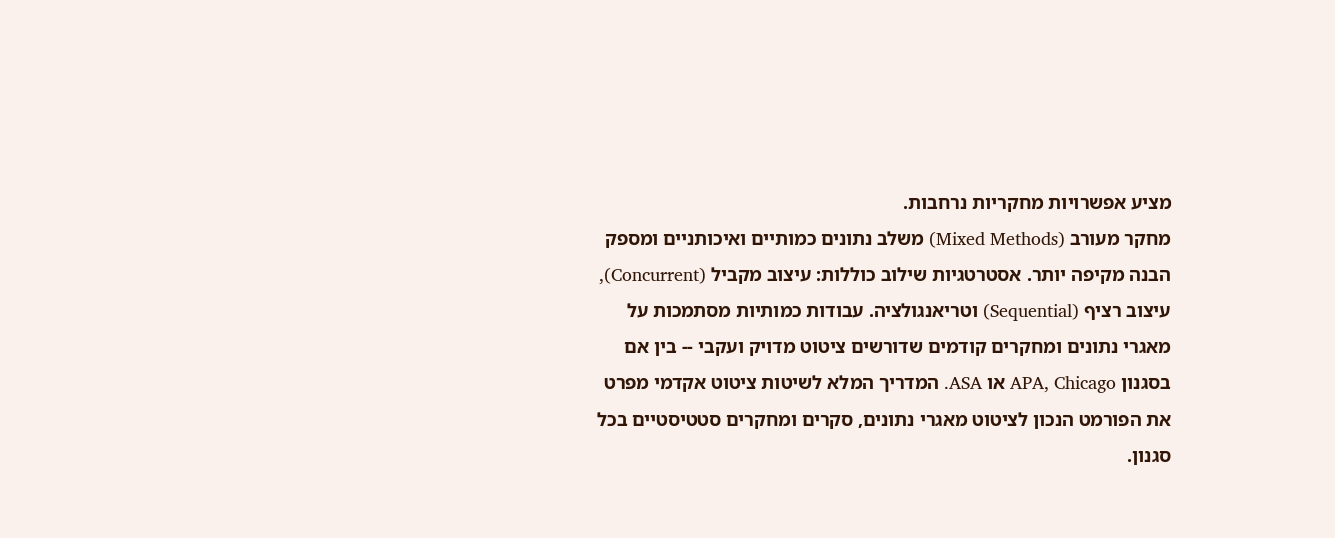מציע אפשרויות מחקריות נרחבות.
מחקר מעורב (Mixed Methods) משלב נתונים כמותיים ואיכותניים ומספק הבנה מקיפה יותר. אסטרטגיות שילוב כוללות: עיצוב מקביל (Concurrent), עיצוב רציף (Sequential) וטריאנגולציה. עבודות כמותיות מסתמכות על מאגרי נתונים ומחקרים קודמים שדורשים ציטוט מדויק ועקבי -- בין אם בסגנון APA, Chicago או ASA. המדריך המלא לשיטות ציטוט אקדמי מפרט את הפורמט הנכון לציטוט מאגרי נתונים, סקרים ומחקרים סטטיסטיים בכל סגנון.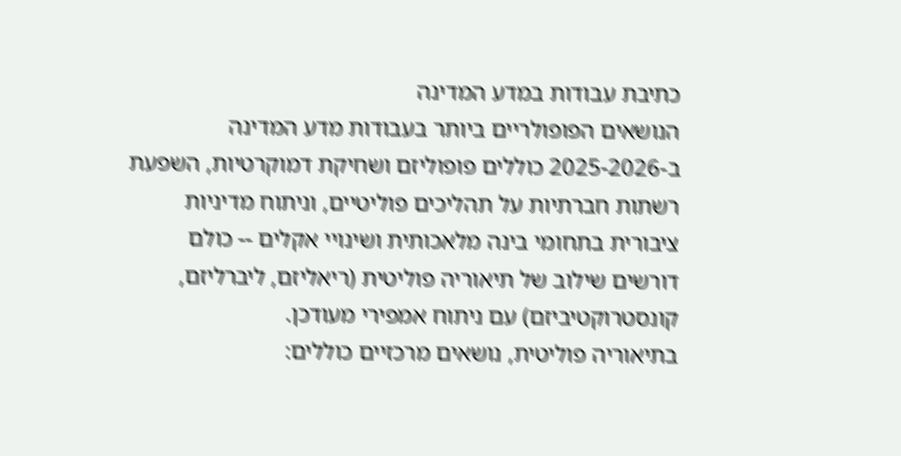כתיבת עבודות במדע המדינה
הנושאים הפופולריים ביותר בעבודות מדע המדינה ב-2025-2026 כוללים פופוליזם ושחיקת דמוקרטיות, השפעת רשתות חברתיות על תהליכים פוליטיים, וניתוח מדיניות ציבורית בתחומי בינה מלאכותית ושינויי אקלים -- כולם דורשים שילוב של תיאוריה פוליטית (ריאליזם, ליברליזם, קונסטרוקטיביזם) עם ניתוח אמפירי מעודכן.
בתיאוריה פוליטית, נושאים מרכזיים כוללים: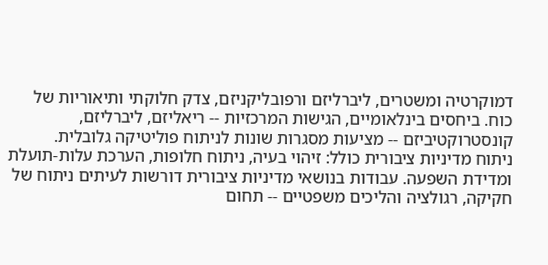דמוקרטיה ומשטרים, ליברליזם ורפובליקניזם, צדק חלוקתי ותיאוריות של כוח. ביחסים בינלאומיים, הגישות המרכזיות -- ריאליזם, ליברליזם, קונסטרוקטיביזם -- מציעות מסגרות שונות לניתוח פוליטיקה גלובלית.
ניתוח מדיניות ציבורית כולל: זיהוי בעיה, ניתוח חלופות, הערכת עלות-תועלת ומדידת השפעה. עבודות בנושאי מדיניות ציבורית דורשות לעיתים ניתוח של חקיקה, רגולציה והליכים משפטיים -- תחום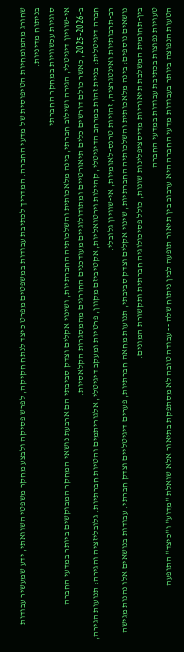שחורג מהמומחיות הטיפוסית של מדעי החברה. המדריך לכתיבת עבודות במשפטים מפרט כיצד לנתח חקיקה, לפרש פסיקה ולבצע מחקר משפטי השוואתי, ידע שמעשיר עבודות בניתוח מדיניות.
סוגיות עכשוויות במחקר החברתי
אי-שוויון דיגיטלי, הגירה ושילוב חברתי, בינה מלאכותית והשלכותיה החברתיות, ושינוי אקלים וצדק סביבתי הם ארבעת נושאי המחקר המבוקשים ביותר במדעי החברה ב-2025-2026, כאשר כולם דורשים כלים תיאורטיים ומתודולוגיים מעודכנים החורגים מהמסגרות הקלאסיות.
חברה דיגיטלית: בניית זהות במרחב הדיגיטלי, קהילות וירטואליות, אקטיביזם מקוון, פרטיות ומעקב דיגיטלי, אלגוריתמים והטיות חברתיות. גלובליזציה והגירה: תנועות הגירה, רב-תרבותיות ואינטגרציה, זהויות טרנס-לאומיות, אי-שוויון גלובלי.
נושאים נוספים: בינה מלאכותית והשלכותיה החברתיות, שינוי אקלים וצדק סביבתי, תנועות מחאה חברתיות, פערים דיגיטליים וצדק חברתי. עבודות בנושאים אלו נהנות מגישה בין-תחומית המשלבת תיאוריות מדיסציפלינות שונות, כולל פסיכולוגיה חברתית ותקשורת המונים.
טעויות נפוצות בכתיבת עבודות במדעי החברה
הטעות הנפוצה ביותר בעבודות מדעי החברה היא ערבוב בין תיאור תופעה לבין ניתוח שלה -- עבודה טובה לא מסתפקת בתיאור אלא שואלת "מדוע" ו"כיצד" התופעה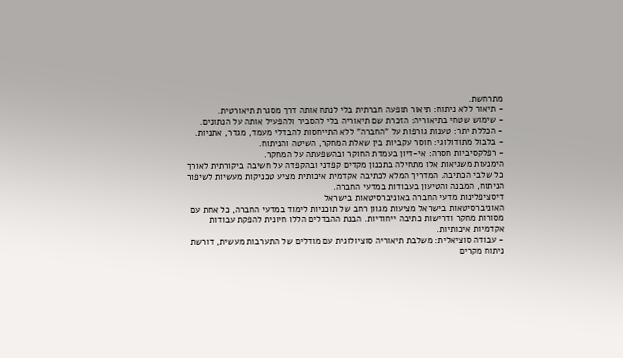מתרחשת.
- תיאור ללא ניתוח: תיאור תופעה חברתית בלי לנתח אותה דרך מסגרת תיאורטית.
- שימוש שטחי בתיאוריה: הזכרת שם תיאוריה בלי להסביר ולהפעיל אותה על הנתונים.
- הכללת יתר: טענות גורפות על "החברה" ללא התייחסות להבדלי מעמד, מגדר, אתניות.
- בלבול מתודולוגי: חוסר עקביות בין שאלת המחקר, השיטה והניתוח.
- רפלקסיביות חסרה: אי-דיון בעמדת החוקר ובהשפעתה על המחקר.
הימנעות משגיאות אלו מתחילה בתכנון מקדים קפדני ובהקפדה על חשיבה ביקורתית לאורך כל שלבי הכתיבה. המדריך המלא לכתיבה אקדמית איכותית מציע טכניקות מעשיות לשיפור הניתוח, המבנה והטיעון בעבודות במדעי החברה.
דיסציפלינות מדעי החברה באוניברסיטאות בישראל
האוניברסיטאות בישראל מציעות מגוון רחב של תוכניות לימוד במדעי החברה, כל אחת עם מסורות מחקר ודרישות כתיבה ייחודיות. הבנת ההבדלים הללו חיונית להפקת עבודות אקדמיות איכותיות.
- עבודה סוציאלית: משלבת תיאוריה סוציולוגית עם מודלים של התערבות מעשית, דורשת ניתוח מקרים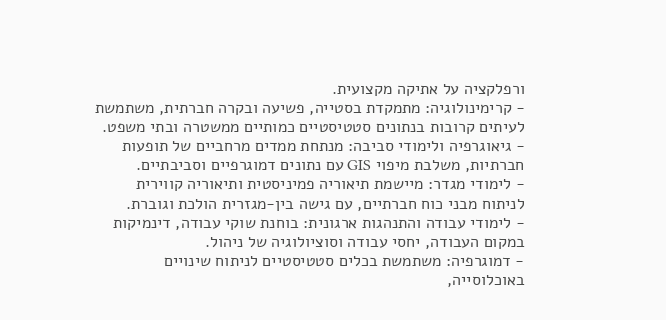ורפלקציה על אתיקה מקצועית.
- קרימינולוגיה: מתמקדת בסטייה, פשיעה ובקרה חברתית, משתמשת לעיתים קרובות בנתונים סטטיסטיים כמותיים ממשטרה ובתי משפט.
- גיאוגרפיה ולימודי סביבה: מנתחת ממדים מרחביים של תופעות חברתיות, משלבת מיפוי GIS עם נתונים דמוגרפיים וסביבתיים.
- לימודי מגדר: מיישמת תיאוריה פמיניסטית ותיאוריה קווירית לניתוח מבני כוח חברתיים, עם גישה בין-מגזרית הולכת וגוברת.
- לימודי עבודה והתנהגות ארגונית: בוחנת שוקי עבודה, דינמיקות במקום העבודה, יחסי עבודה וסוציולוגיה של ניהול.
- דמוגרפיה: משתמשת בכלים סטטיסטיים לניתוח שינויים באוכלוסייה,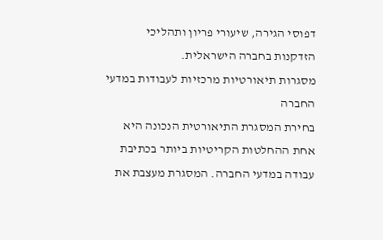דפוסי הגירה, שיעורי פריון ותהליכי הזדקנות בחברה הישראלית.
מסגרות תיאורטיות מרכזיות לעבודות במדעי החברה
בחירת המסגרת התיאורטית הנכונה היא אחת ההחלטות הקריטיות ביותר בכתיבת עבודה במדעי החברה. המסגרת מעצבת את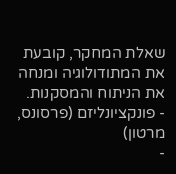שאלת המחקר, קובעת את המתודולוגיה ומנחה את הניתוח והמסקנות.
- פונקציונליזם (פרסונס, מרטון)
-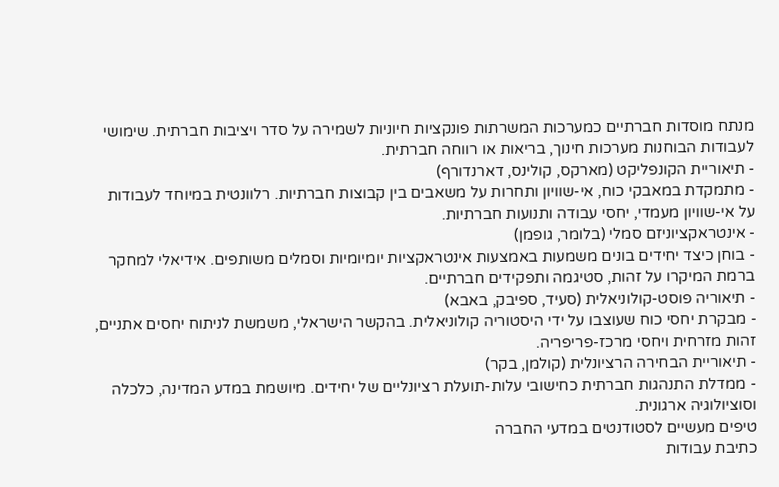מנתח מוסדות חברתיים כמערכות המשרתות פונקציות חיוניות לשמירה על סדר ויציבות חברתית. שימושי לעבודות הבוחנות מערכות חינוך, בריאות או רווחה חברתית.
- תיאוריית הקונפליקט (מארקס, קולינס, דארנדורף)
- מתמקדת במאבקי כוח, אי-שוויון ותחרות על משאבים בין קבוצות חברתיות. רלוונטית במיוחד לעבודות על אי-שוויון מעמדי, יחסי עבודה ותנועות חברתיות.
- אינטראקציוניזם סמלי (בלומר, גופמן)
- בוחן כיצד יחידים בונים משמעות באמצעות אינטראקציות יומיומיות וסמלים משותפים. אידיאלי למחקר ברמת המיקרו על זהות, סטיגמה ותפקידים חברתיים.
- תיאוריה פוסט-קולוניאלית (סעיד, ספיבק, באבא)
- מבקרת יחסי כוח שעוצבו על ידי היסטוריה קולוניאלית. בהקשר הישראלי, משמשת לניתוח יחסים אתניים, זהות מזרחית ויחסי מרכז-פריפריה.
- תיאוריית הבחירה הרציונלית (קולמן, בקר)
- ממדלת התנהגות חברתית כחישובי עלות-תועלת רציונליים של יחידים. מיושמת במדע המדינה, כלכלה וסוציולוגיה ארגונית.
טיפים מעשיים לסטודנטים במדעי החברה
כתיבת עבודות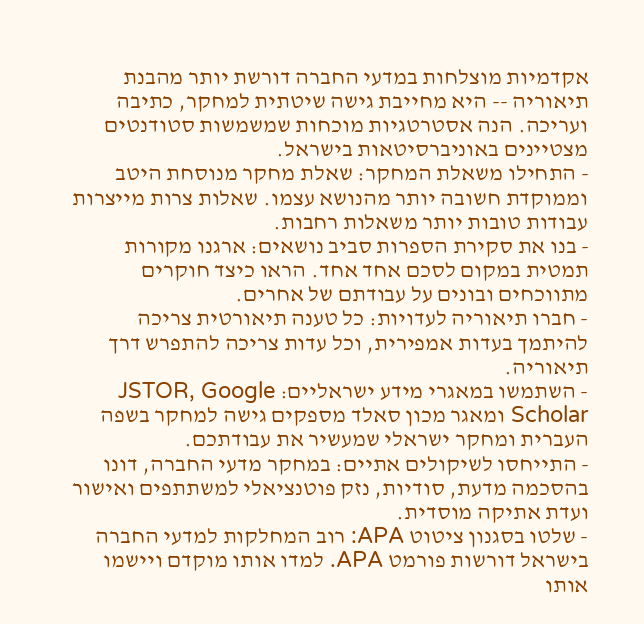אקדמיות מוצלחות במדעי החברה דורשת יותר מהבנת תיאוריה -- היא מחייבת גישה שיטתית למחקר, כתיבה ועריכה. הנה אסטרטגיות מוכחות שמשמשות סטודנטים מצטיינים באוניברסיטאות בישראל.
- התחילו משאלת המחקר: שאלת מחקר מנוסחת היטב וממוקדת חשובה יותר מהנושא עצמו. שאלות צרות מייצרות עבודות טובות יותר משאלות רחבות.
- בנו את סקירת הספרות סביב נושאים: ארגנו מקורות תמטית במקום לסכם אחד אחד. הראו כיצד חוקרים מתווכחים ובונים על עבודתם של אחרים.
- חברו תיאוריה לעדויות: כל טענה תיאורטית צריכה להיתמך בעדות אמפירית, וכל עדות צריכה להתפרש דרך תיאוריה.
- השתמשו במאגרי מידע ישראליים: JSTOR, Google Scholar ומאגר מכון סאלד מספקים גישה למחקר בשפה העברית ומחקר ישראלי שמעשיר את עבודתכם.
- התייחסו לשיקולים אתיים: במחקר מדעי החברה, דונו בהסכמה מדעת, סודיות, נזק פוטנציאלי למשתתפים ואישור ועדת אתיקה מוסדית.
- שלטו בסגנון ציטוט APA: רוב המחלקות למדעי החברה בישראל דורשות פורמט APA. למדו אותו מוקדם ויישמו אותו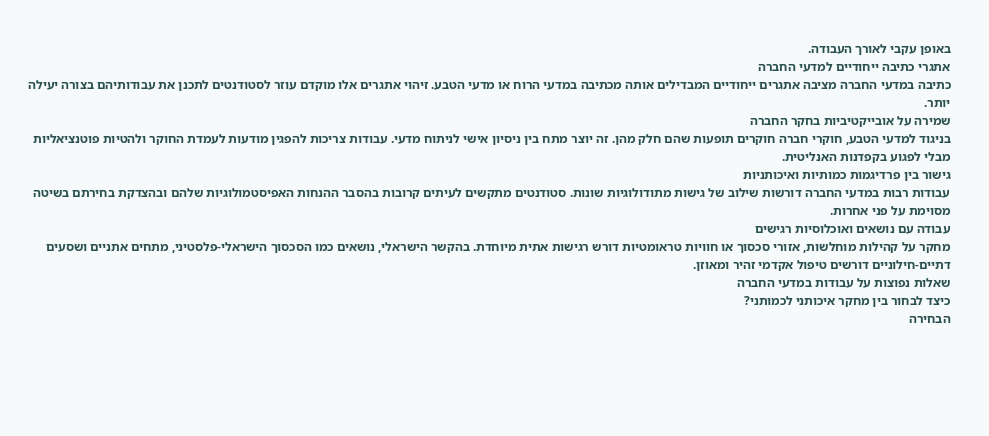באופן עקבי לאורך העבודה.
אתגרי כתיבה ייחודיים למדעי החברה
כתיבה במדעי החברה מציבה אתגרים ייחודיים המבדילים אותה מכתיבה במדעי הרוח או מדעי הטבע. זיהוי אתגרים אלו מוקדם עוזר לסטודנטים לתכנן את עבודותיהם בצורה יעילה יותר.
שמירה על אובייקטיביות בחקר החברה
בניגוד למדעי הטבע, חוקרי חברה חוקרים תופעות שהם חלק מהן. זה יוצר מתח בין ניסיון אישי לניתוח מדעי. עבודות צריכות להפגין מודעות לעמדת החוקר ולהטיות פוטנציאליות מבלי לפגוע בקפדנות האנליטית.
גישור בין פרדיגמות כמותיות ואיכותניות
עבודות רבות במדעי החברה דורשות שילוב של גישות מתודולוגיות שונות. סטודנטים מתקשים לעיתים קרובות בהסבר ההנחות האפיסטמולוגיות שלהם ובהצדקת בחירתם בשיטה מסוימת על פני אחרות.
עבודה עם נושאים ואוכלוסיות רגישים
מחקר על קהילות מוחלשות, אזורי סכסוך או חוויות טראומטיות דורש רגישות אתית מיוחדת. בהקשר הישראלי, נושאים כמו הסכסוך הישראלי-פלסטיני, מתחים אתניים ושסעים דתיים-חילוניים דורשים טיפול אקדמי זהיר ומאוזן.
שאלות נפוצות על עבודות במדעי החברה
כיצד לבחור בין מחקר איכותני לכמותני?
הבחירה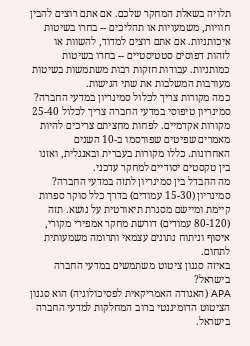תלויה בשאלת המחקר שלכם. אם אתם רוצים להבין חוויות, משמעויות או תהליכים -- בחרו בשיטות איכותניות. אם אתם רוצים למדוד, להשוות או לזהות דפוסים סטטיסטיים -- בחרו בשיטות כמותניות. עבודות חזקות רבות משתמשות בשיטות מעורבות המשלבות את שתי הגישות.
כמה מקורות צריך לכלול סמינריון במדעי החברה?
סמינריון טיפוסי במדעי החברה צריך לכלול 25-40 מקורות אקדמיים. לפחות מחציתם צריכים להיות מאמרים שפיטים שפורסמו ב-10 השנים האחרונות. כללו מקורות בעברית ובאנגלית, ואזנו בין טקסטים יסודיים למחקר עדכני.
מה ההבדל בין סמינריון לתזה במדעי החברה?
סמינריון (15-30 עמודים) בדרך כלל סוקר ספרות קיימת ומיישם מסגרת תיאורטית על נושא. תזה (80-120 עמודים) דורשת מחקר אמפירי מקורי, איסוף וניתוח נתונים עצמאי ותרומה משמעותית לתחום.
באיזה סגנון ציטוט משתמשים במדעי החברה בישראל?
APA (האגודה האמריקאית לפסיכולוגיה) הוא סגנון הציטוט הדומיננטי ברוב המחלקות למדעי החברה בישראל.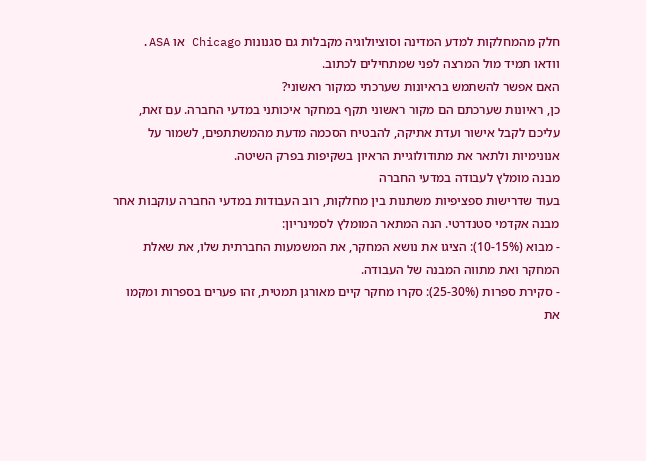חלק מהמחלקות למדע המדינה וסוציולוגיה מקבלות גם סגנונות Chicago או ASA. וודאו תמיד מול המרצה לפני שמתחילים לכתוב.
האם אפשר להשתמש בראיונות שערכתי כמקור ראשוני?
כן, ראיונות שערכתם הם מקור ראשוני תקף במחקר איכותני במדעי החברה. עם זאת, עליכם לקבל אישור ועדת אתיקה, להבטיח הסכמה מדעת מהמשתתפים, לשמור על אנונימיות ולתאר את מתודולוגיית הראיון בשקיפות בפרק השיטה.
מבנה מומלץ לעבודה במדעי החברה
בעוד שדרישות ספציפיות משתנות בין מחלקות, רוב העבודות במדעי החברה עוקבות אחר מבנה אקדמי סטנדרטי. הנה המתאר המומלץ לסמינריון:
- מבוא (10-15%): הציגו את נושא המחקר, את המשמעות החברתית שלו, את שאלת המחקר ואת מתווה המבנה של העבודה.
- סקירת ספרות (25-30%): סקרו מחקר קיים מאורגן תמטית, זהו פערים בספרות ומקמו את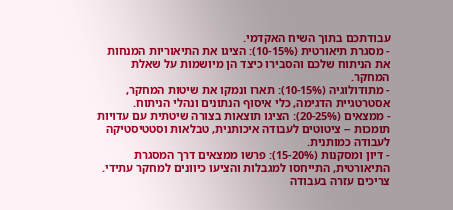עבודתכם בתוך השיח האקדמי.
- מסגרת תיאורטית (10-15%): הציגו את התיאוריות המנחות את הניתוח שלכם והסבירו כיצד הן מיושמות על שאלת המחקר.
- מתודולוגיה (10-15%): תארו ונמקו את שיטות המחקר, אסטרטגיית הדגימה, כלי איסוף הנתונים ונהלי הניתוח.
- ממצאים (20-25%): הציגו תוצאות בצורה שיטתית עם עדויות תומכות -- ציטוטים לעבודה איכותנית, טבלאות וסטטיסטיקה לעבודה כמותנית.
- דיון ומסקנות (15-20%): פרשו ממצאים דרך המסגרת התיאורטית, התייחסו למגבלות והציעו כיוונים למחקר עתידי.
צריכים עזרה בעבודה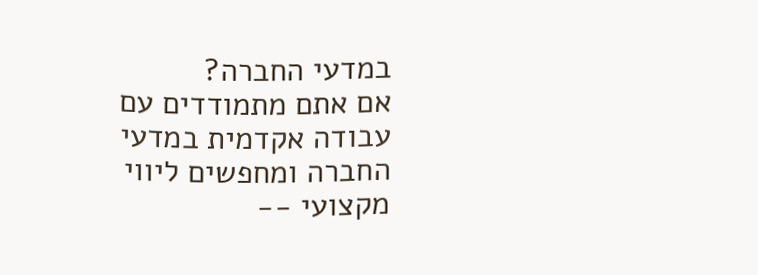במדעי החברה?
אם אתם מתמודדים עם עבודה אקדמית במדעי החברה ומחפשים ליווי מקצועי --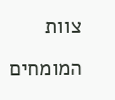צוות המומחים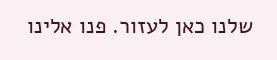שלנו כאן לעזור. פנו אלינו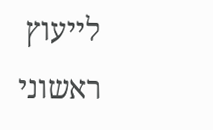לייעוץ ראשוני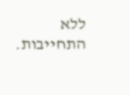ללא התחייבות.